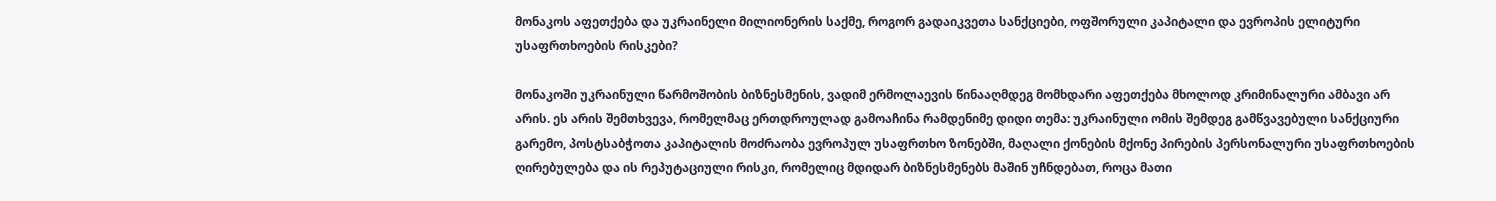მონაკოს აფეთქება და უკრაინელი მილიონერის საქმე, როგორ გადაიკვეთა სანქციები, ოფშორული კაპიტალი და ევროპის ელიტური უსაფრთხოების რისკები?

მონაკოში უკრაინული წარმოშობის ბიზნესმენის, ვადიმ ერმოლაევის წინააღმდეგ მომხდარი აფეთქება მხოლოდ კრიმინალური ამბავი არ არის. ეს არის შემთხვევა, რომელმაც ერთდროულად გამოაჩინა რამდენიმე დიდი თემა: უკრაინული ომის შემდეგ გამწვავებული სანქციური გარემო, პოსტსაბჭოთა კაპიტალის მოძრაობა ევროპულ უსაფრთხო ზონებში, მაღალი ქონების მქონე პირების პერსონალური უსაფრთხოების ღირებულება და ის რეპუტაციული რისკი, რომელიც მდიდარ ბიზნესმენებს მაშინ უჩნდებათ, როცა მათი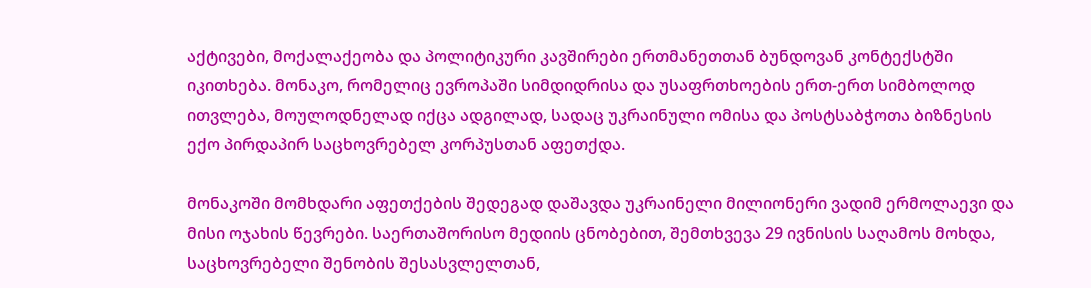აქტივები, მოქალაქეობა და პოლიტიკური კავშირები ერთმანეთთან ბუნდოვან კონტექსტში იკითხება. მონაკო, რომელიც ევროპაში სიმდიდრისა და უსაფრთხოების ერთ-ერთ სიმბოლოდ ითვლება, მოულოდნელად იქცა ადგილად, სადაც უკრაინული ომისა და პოსტსაბჭოთა ბიზნესის ექო პირდაპირ საცხოვრებელ კორპუსთან აფეთქდა.

მონაკოში მომხდარი აფეთქების შედეგად დაშავდა უკრაინელი მილიონერი ვადიმ ერმოლაევი და მისი ოჯახის წევრები. საერთაშორისო მედიის ცნობებით, შემთხვევა 29 ივნისის საღამოს მოხდა, საცხოვრებელი შენობის შესასვლელთან,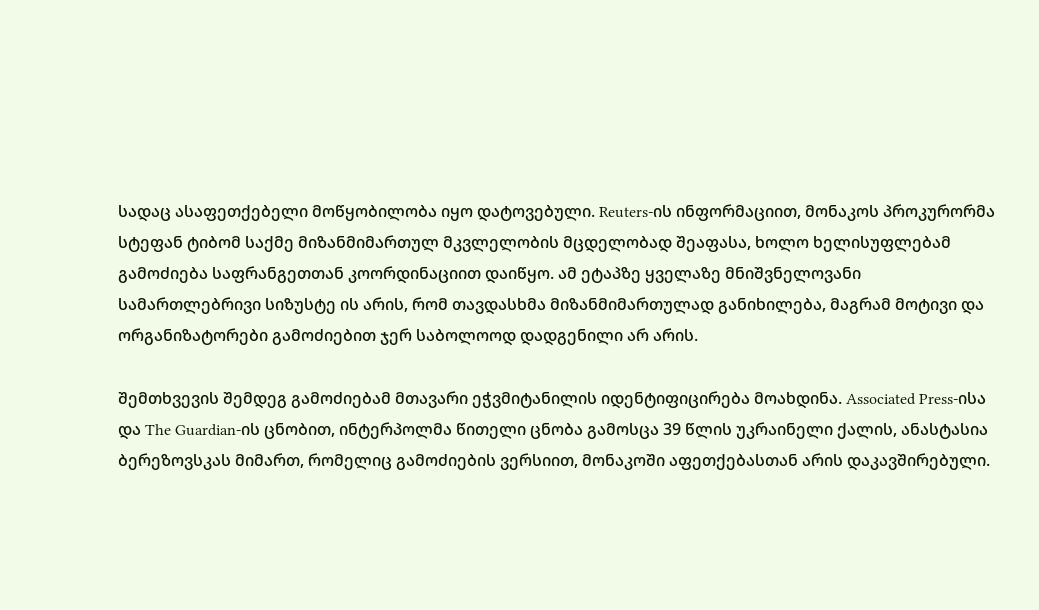სადაც ასაფეთქებელი მოწყობილობა იყო დატოვებული. Reuters-ის ინფორმაციით, მონაკოს პროკურორმა სტეფან ტიბომ საქმე მიზანმიმართულ მკვლელობის მცდელობად შეაფასა, ხოლო ხელისუფლებამ გამოძიება საფრანგეთთან კოორდინაციით დაიწყო. ამ ეტაპზე ყველაზე მნიშვნელოვანი სამართლებრივი სიზუსტე ის არის, რომ თავდასხმა მიზანმიმართულად განიხილება, მაგრამ მოტივი და ორგანიზატორები გამოძიებით ჯერ საბოლოოდ დადგენილი არ არის.

შემთხვევის შემდეგ გამოძიებამ მთავარი ეჭვმიტანილის იდენტიფიცირება მოახდინა. Associated Press-ისა და The Guardian-ის ცნობით, ინტერპოლმა წითელი ცნობა გამოსცა 39 წლის უკრაინელი ქალის, ანასტასია ბერეზოვსკას მიმართ, რომელიც გამოძიების ვერსიით, მონაკოში აფეთქებასთან არის დაკავშირებული.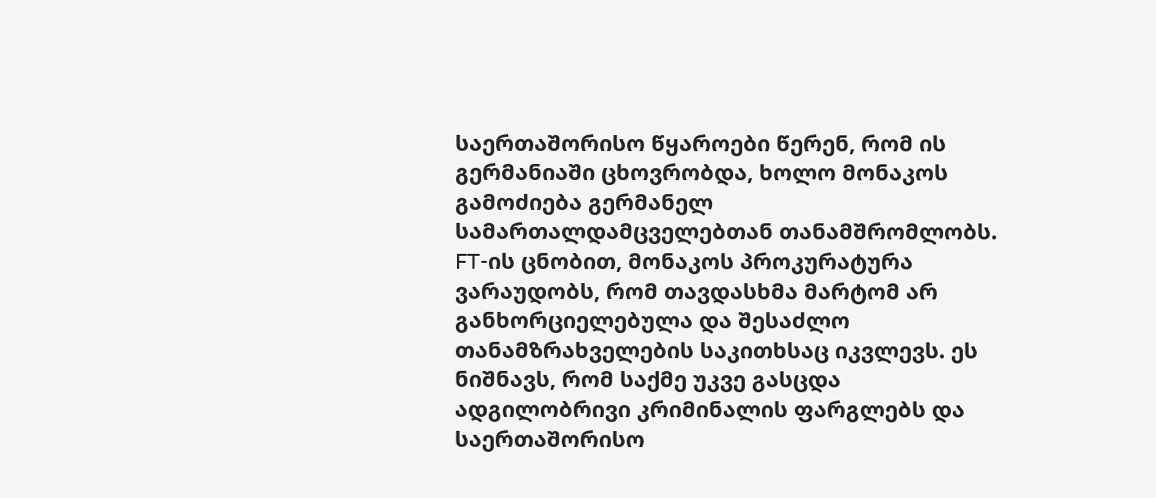საერთაშორისო წყაროები წერენ, რომ ის გერმანიაში ცხოვრობდა, ხოლო მონაკოს გამოძიება გერმანელ სამართალდამცველებთან თანამშრომლობს. FT-ის ცნობით, მონაკოს პროკურატურა ვარაუდობს, რომ თავდასხმა მარტომ არ განხორციელებულა და შესაძლო თანამზრახველების საკითხსაც იკვლევს. ეს ნიშნავს, რომ საქმე უკვე გასცდა ადგილობრივი კრიმინალის ფარგლებს და საერთაშორისო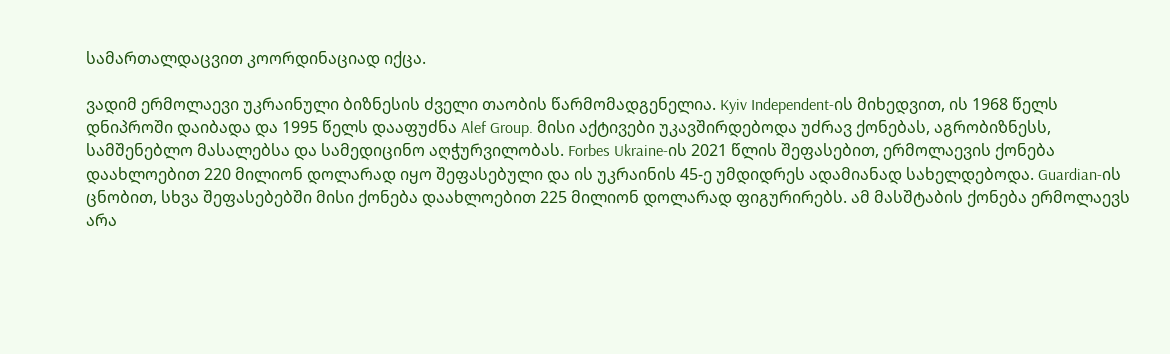სამართალდაცვით კოორდინაციად იქცა.

ვადიმ ერმოლაევი უკრაინული ბიზნესის ძველი თაობის წარმომადგენელია. Kyiv Independent-ის მიხედვით, ის 1968 წელს დნიპროში დაიბადა და 1995 წელს დააფუძნა Alef Group. მისი აქტივები უკავშირდებოდა უძრავ ქონებას, აგრობიზნესს, სამშენებლო მასალებსა და სამედიცინო აღჭურვილობას. Forbes Ukraine-ის 2021 წლის შეფასებით, ერმოლაევის ქონება დაახლოებით 220 მილიონ დოლარად იყო შეფასებული და ის უკრაინის 45-ე უმდიდრეს ადამიანად სახელდებოდა. Guardian-ის ცნობით, სხვა შეფასებებში მისი ქონება დაახლოებით 225 მილიონ დოლარად ფიგურირებს. ამ მასშტაბის ქონება ერმოლაევს არა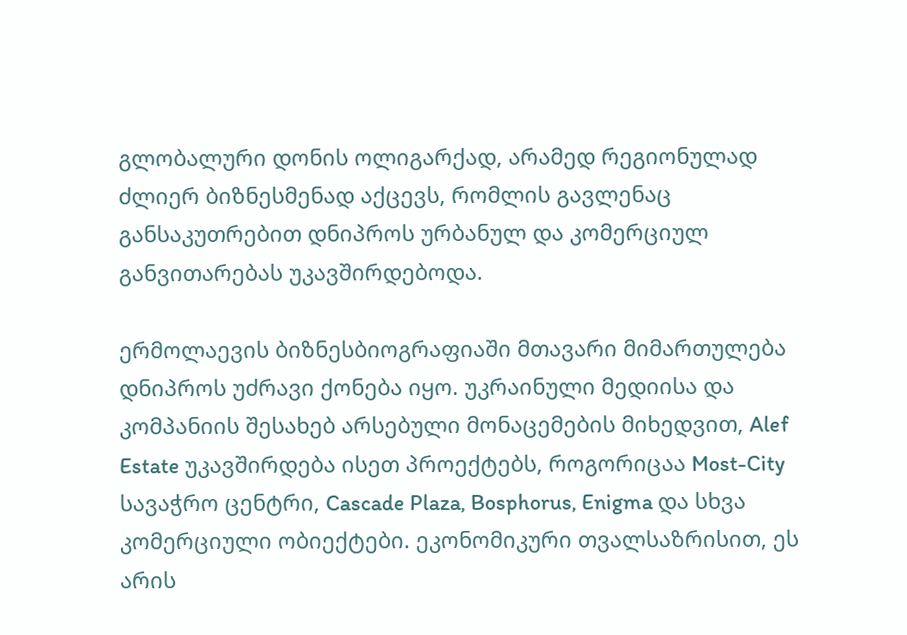გლობალური დონის ოლიგარქად, არამედ რეგიონულად ძლიერ ბიზნესმენად აქცევს, რომლის გავლენაც განსაკუთრებით დნიპროს ურბანულ და კომერციულ განვითარებას უკავშირდებოდა.

ერმოლაევის ბიზნესბიოგრაფიაში მთავარი მიმართულება დნიპროს უძრავი ქონება იყო. უკრაინული მედიისა და კომპანიის შესახებ არსებული მონაცემების მიხედვით, Alef Estate უკავშირდება ისეთ პროექტებს, როგორიცაა Most-City სავაჭრო ცენტრი, Cascade Plaza, Bosphorus, Enigma და სხვა კომერციული ობიექტები. ეკონომიკური თვალსაზრისით, ეს არის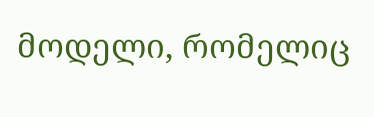მოდელი, რომელიც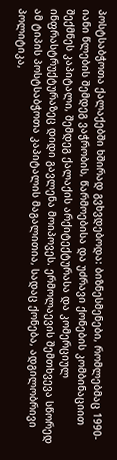პოსტსაბჭოთა ქალაქებში ხშირად გვხვდებოდა: ბიზნესმენები, რომლებმაც 1990-იანი წლების შემდეგ ვაჭრობის, წარმოებისა და უძრავი ქონების კომბინაციით შექმნეს კაპიტალი, შემდეგ ქალაქის არქიტექტურასა და კომერციულ ინფრასტრუქტურაზეც დიდი გავლენა მოიპოვეს. ერმოლაევის შემთხვევა სწორედ ამ ტიპის პოსტსაბჭოთა კაპიტალის მაგალითია, სადაც ქონება, ადგილობრივი პოლიტიკა,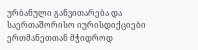ურბანული განვითარება და საერთაშორისო იურისდიქციები ერთმანეთთან მჭიდროდ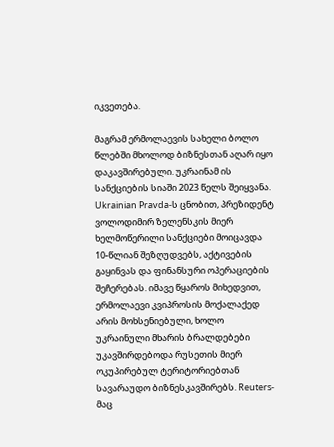იკვეთება.

მაგრამ ერმოლაევის სახელი ბოლო წლებში მხოლოდ ბიზნესთან აღარ იყო დაკავშირებული. უკრაინამ ის სანქციების სიაში 2023 წელს შეიყვანა. Ukrainian Pravda-ს ცნობით, პრეზიდენტ ვოლოდიმირ ზელენსკის მიერ ხელმოწერილი სანქციები მოიცავდა 10-წლიან შეზღუდვებს, აქტივების გაყინვას და ფინანსური ოპერაციების შეჩერებას. იმავე წყაროს მიხედვით, ერმოლაევი კვიპროსის მოქალაქედ არის მოხსენიებული, ხოლო უკრაინული მხარის ბრალდებები უკავშირდებოდა რუსეთის მიერ ოკუპირებულ ტერიტორიებთან სავარაუდო ბიზნესკავშირებს. Reuters-მაც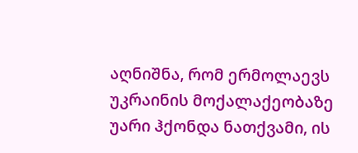აღნიშნა, რომ ერმოლაევს უკრაინის მოქალაქეობაზე უარი ჰქონდა ნათქვამი, ის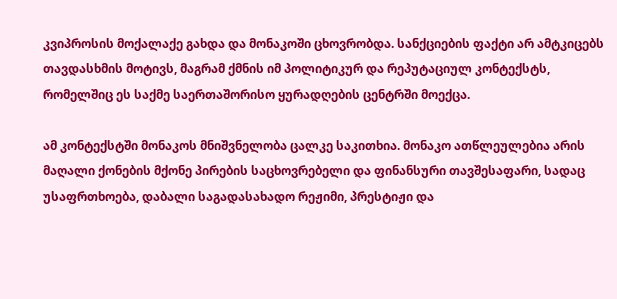კვიპროსის მოქალაქე გახდა და მონაკოში ცხოვრობდა. სანქციების ფაქტი არ ამტკიცებს თავდასხმის მოტივს, მაგრამ ქმნის იმ პოლიტიკურ და რეპუტაციულ კონტექსტს, რომელშიც ეს საქმე საერთაშორისო ყურადღების ცენტრში მოექცა.

ამ კონტექსტში მონაკოს მნიშვნელობა ცალკე საკითხია. მონაკო ათწლეულებია არის მაღალი ქონების მქონე პირების საცხოვრებელი და ფინანსური თავშესაფარი, სადაც უსაფრთხოება, დაბალი საგადასახადო რეჟიმი, პრესტიჟი და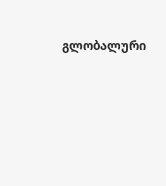გლობალური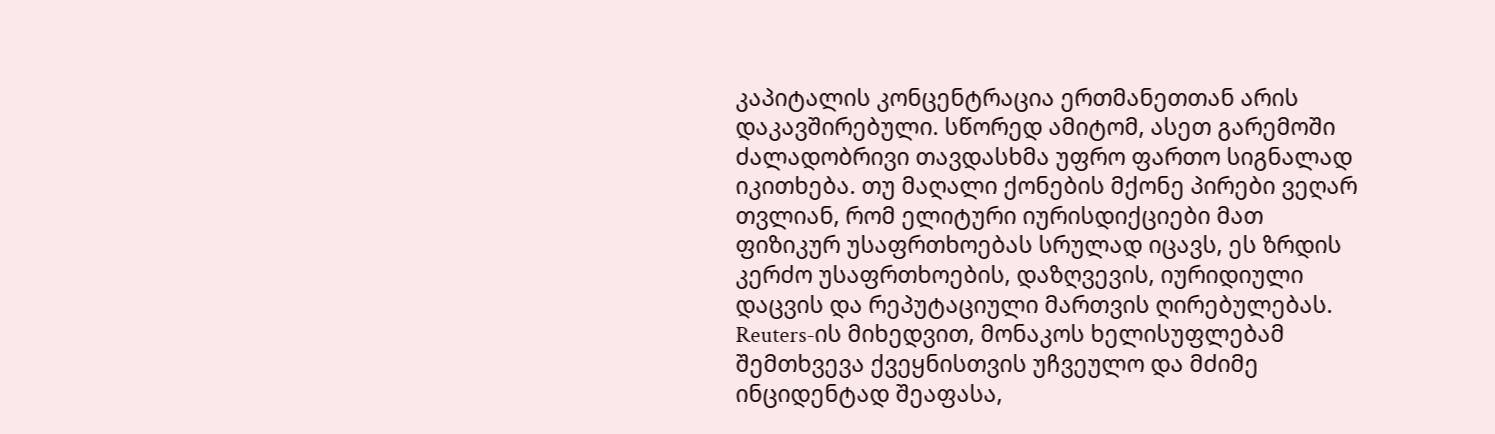კაპიტალის კონცენტრაცია ერთმანეთთან არის დაკავშირებული. სწორედ ამიტომ, ასეთ გარემოში ძალადობრივი თავდასხმა უფრო ფართო სიგნალად იკითხება. თუ მაღალი ქონების მქონე პირები ვეღარ თვლიან, რომ ელიტური იურისდიქციები მათ ფიზიკურ უსაფრთხოებას სრულად იცავს, ეს ზრდის კერძო უსაფრთხოების, დაზღვევის, იურიდიული დაცვის და რეპუტაციული მართვის ღირებულებას. Reuters-ის მიხედვით, მონაკოს ხელისუფლებამ შემთხვევა ქვეყნისთვის უჩვეულო და მძიმე ინციდენტად შეაფასა,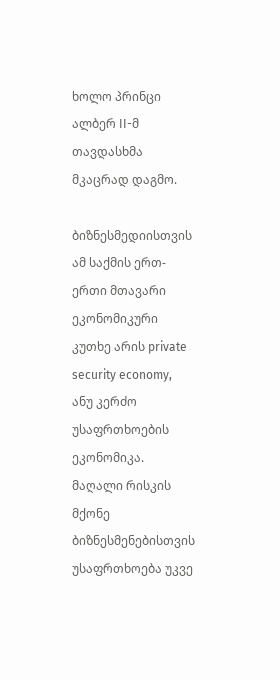ხოლო პრინცი ალბერ II-მ თავდასხმა მკაცრად დაგმო.

ბიზნესმედიისთვის ამ საქმის ერთ-ერთი მთავარი ეკონომიკური კუთხე არის private security economy, ანუ კერძო უსაფრთხოების ეკონომიკა. მაღალი რისკის მქონე ბიზნესმენებისთვის უსაფრთხოება უკვე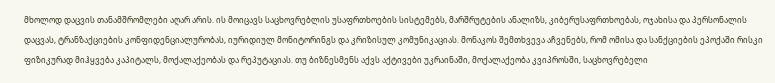მხოლოდ დაცვის თანამშრომლები აღარ არის. ის მოიცავს საცხოვრებლის უსაფრთხოების სისტემებს, მარშრუტების ანალიზს, კიბერუსაფრთხოებას, ოჯახისა და პერსონალის დაცვას, ტრანზაქციების კონფიდენციალურობას, იურიდიულ მონიტორინგს და კრიზისულ კომუნიკაციას. მონაკოს შემთხვევა აჩვენებს, რომ ომისა და სანქციების ეპოქაში რისკი ფიზიკურად მიჰყვება კაპიტალს, მოქალაქეობას და რეპუტაციას. თუ ბიზნესმენს აქვს აქტივები უკრაინაში, მოქალაქეობა კვიპროსში, საცხოვრებელი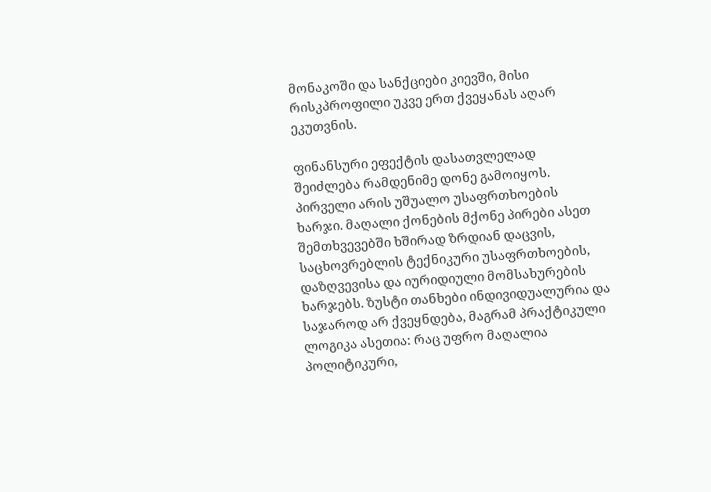მონაკოში და სანქციები კიევში, მისი რისკპროფილი უკვე ერთ ქვეყანას აღარ ეკუთვნის.

ფინანსური ეფექტის დასათვლელად შეიძლება რამდენიმე დონე გამოიყოს. პირველი არის უშუალო უსაფრთხოების ხარჯი. მაღალი ქონების მქონე პირები ასეთ შემთხვევებში ხშირად ზრდიან დაცვის, საცხოვრებლის ტექნიკური უსაფრთხოების, დაზღვევისა და იურიდიული მომსახურების ხარჯებს. ზუსტი თანხები ინდივიდუალურია და საჯაროდ არ ქვეყნდება, მაგრამ პრაქტიკული ლოგიკა ასეთია: რაც უფრო მაღალია პოლიტიკური,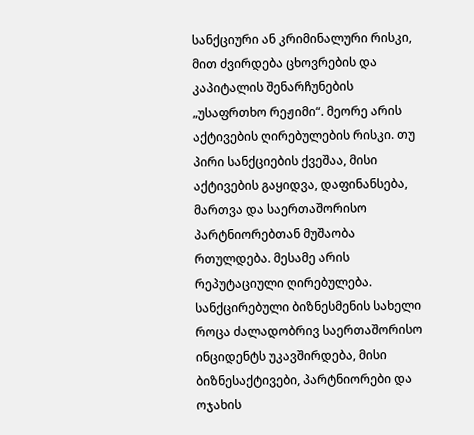სანქციური ან კრიმინალური რისკი, მით ძვირდება ცხოვრების და კაპიტალის შენარჩუნების „უსაფრთხო რეჟიმი“. მეორე არის აქტივების ღირებულების რისკი. თუ პირი სანქციების ქვეშაა, მისი აქტივების გაყიდვა, დაფინანსება, მართვა და საერთაშორისო პარტნიორებთან მუშაობა რთულდება. მესამე არის რეპუტაციული ღირებულება. სანქცირებული ბიზნესმენის სახელი როცა ძალადობრივ საერთაშორისო ინციდენტს უკავშირდება, მისი ბიზნესაქტივები, პარტნიორები და ოჯახის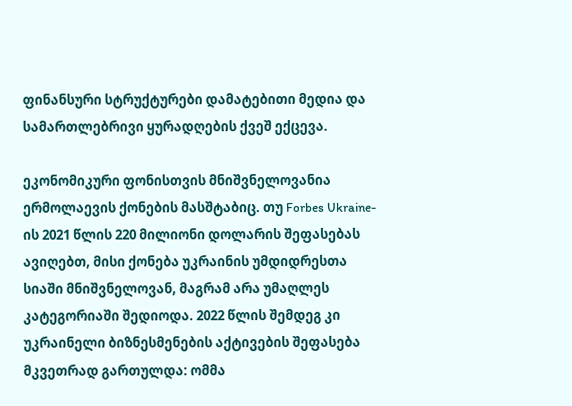ფინანსური სტრუქტურები დამატებითი მედია და სამართლებრივი ყურადღების ქვეშ ექცევა.

ეკონომიკური ფონისთვის მნიშვნელოვანია ერმოლაევის ქონების მასშტაბიც. თუ Forbes Ukraine-ის 2021 წლის 220 მილიონი დოლარის შეფასებას ავიღებთ, მისი ქონება უკრაინის უმდიდრესთა სიაში მნიშვნელოვან, მაგრამ არა უმაღლეს კატეგორიაში შედიოდა. 2022 წლის შემდეგ კი უკრაინელი ბიზნესმენების აქტივების შეფასება მკვეთრად გართულდა: ომმა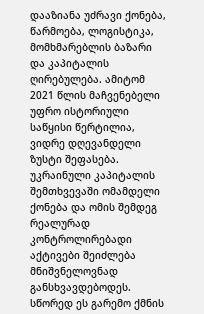დააზიანა უძრავი ქონება, წარმოება, ლოგისტიკა, მომხმარებლის ბაზარი და კაპიტალის ღირებულება. ამიტომ 2021 წლის მაჩვენებელი უფრო ისტორიული საწყისი წერტილია, ვიდრე დღევანდელი ზუსტი შეფასება. უკრაინული კაპიტალის შემთხვევაში ომამდელი ქონება და ომის შემდეგ რეალურად კონტროლირებადი აქტივები შეიძლება მნიშვნელოვნად განსხვავდებოდეს. სწორედ ეს გარემო ქმნის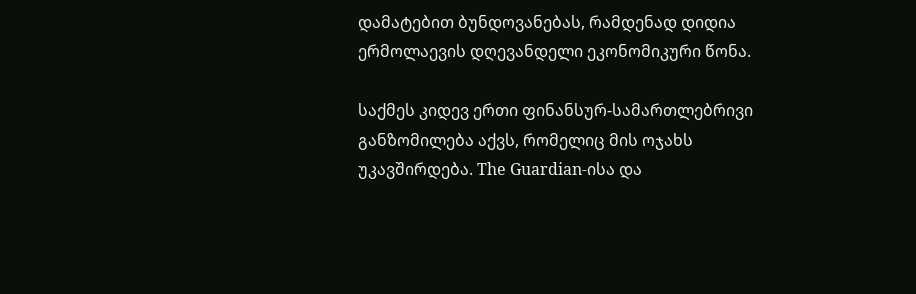დამატებით ბუნდოვანებას, რამდენად დიდია ერმოლაევის დღევანდელი ეკონომიკური წონა.

საქმეს კიდევ ერთი ფინანსურ-სამართლებრივი განზომილება აქვს, რომელიც მის ოჯახს უკავშირდება. The Guardian-ისა და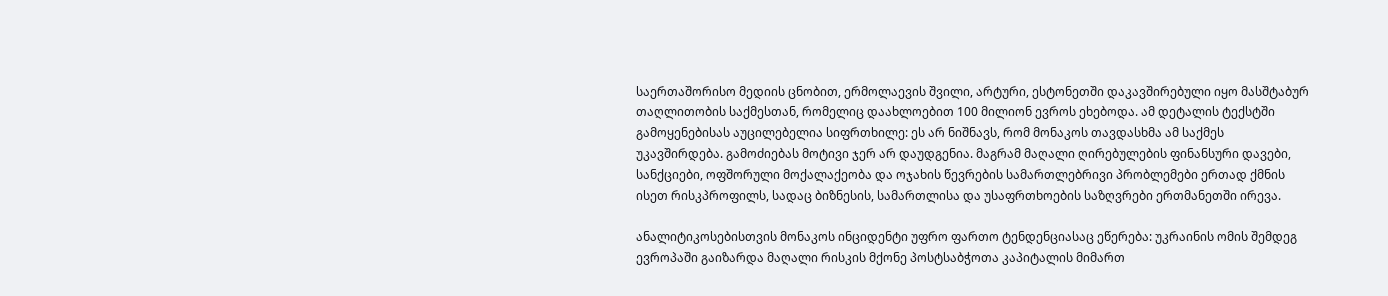საერთაშორისო მედიის ცნობით, ერმოლაევის შვილი, არტური, ესტონეთში დაკავშირებული იყო მასშტაბურ თაღლითობის საქმესთან, რომელიც დაახლოებით 100 მილიონ ევროს ეხებოდა. ამ დეტალის ტექსტში გამოყენებისას აუცილებელია სიფრთხილე: ეს არ ნიშნავს, რომ მონაკოს თავდასხმა ამ საქმეს უკავშირდება. გამოძიებას მოტივი ჯერ არ დაუდგენია. მაგრამ მაღალი ღირებულების ფინანსური დავები, სანქციები, ოფშორული მოქალაქეობა და ოჯახის წევრების სამართლებრივი პრობლემები ერთად ქმნის ისეთ რისკპროფილს, სადაც ბიზნესის, სამართლისა და უსაფრთხოების საზღვრები ერთმანეთში ირევა.

ანალიტიკოსებისთვის მონაკოს ინციდენტი უფრო ფართო ტენდენციასაც ეწერება: უკრაინის ომის შემდეგ ევროპაში გაიზარდა მაღალი რისკის მქონე პოსტსაბჭოთა კაპიტალის მიმართ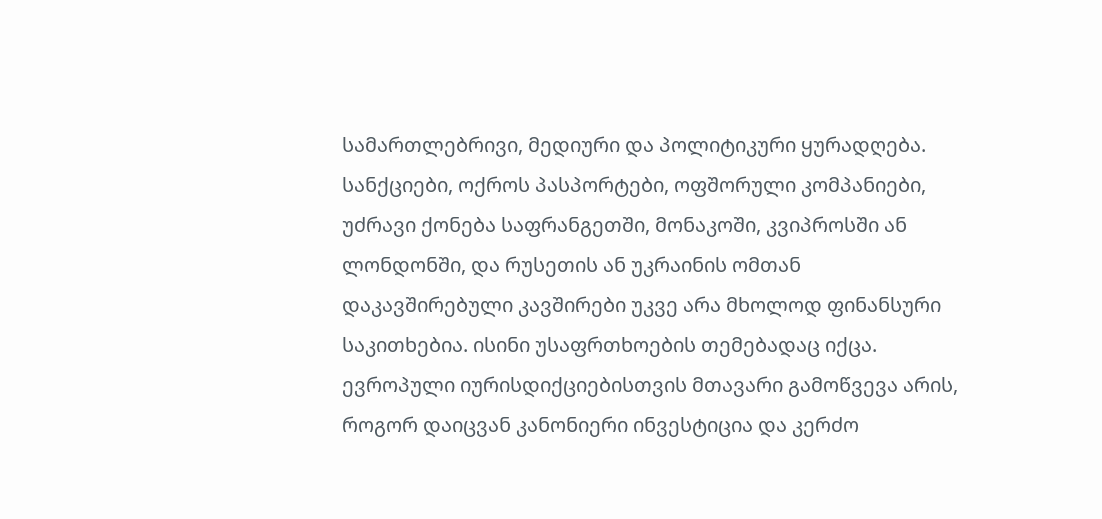სამართლებრივი, მედიური და პოლიტიკური ყურადღება. სანქციები, ოქროს პასპორტები, ოფშორული კომპანიები, უძრავი ქონება საფრანგეთში, მონაკოში, კვიპროსში ან ლონდონში, და რუსეთის ან უკრაინის ომთან დაკავშირებული კავშირები უკვე არა მხოლოდ ფინანსური საკითხებია. ისინი უსაფრთხოების თემებადაც იქცა. ევროპული იურისდიქციებისთვის მთავარი გამოწვევა არის, როგორ დაიცვან კანონიერი ინვესტიცია და კერძო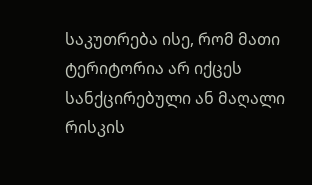საკუთრება ისე, რომ მათი ტერიტორია არ იქცეს სანქცირებული ან მაღალი რისკის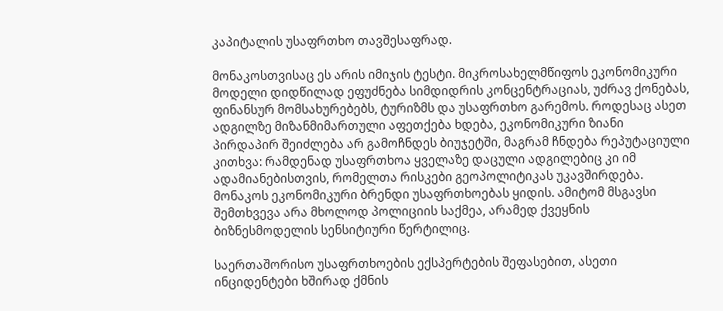კაპიტალის უსაფრთხო თავშესაფრად.

მონაკოსთვისაც ეს არის იმიჯის ტესტი. მიკროსახელმწიფოს ეკონომიკური მოდელი დიდწილად ეფუძნება სიმდიდრის კონცენტრაციას, უძრავ ქონებას, ფინანსურ მომსახურებებს, ტურიზმს და უსაფრთხო გარემოს. როდესაც ასეთ ადგილზე მიზანმიმართული აფეთქება ხდება, ეკონომიკური ზიანი პირდაპირ შეიძლება არ გამოჩნდეს ბიუჯეტში, მაგრამ ჩნდება რეპუტაციული კითხვა: რამდენად უსაფრთხოა ყველაზე დაცული ადგილებიც კი იმ ადამიანებისთვის, რომელთა რისკები გეოპოლიტიკას უკავშირდება. მონაკოს ეკონომიკური ბრენდი უსაფრთხოებას ყიდის. ამიტომ მსგავსი შემთხვევა არა მხოლოდ პოლიციის საქმეა, არამედ ქვეყნის ბიზნესმოდელის სენსიტიური წერტილიც.

საერთაშორისო უსაფრთხოების ექსპერტების შეფასებით, ასეთი ინციდენტები ხშირად ქმნის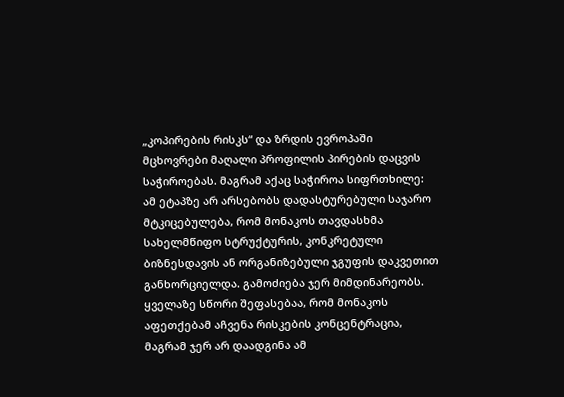„კოპირების რისკს“ და ზრდის ევროპაში მცხოვრები მაღალი პროფილის პირების დაცვის საჭიროებას. მაგრამ აქაც საჭიროა სიფრთხილე: ამ ეტაპზე არ არსებობს დადასტურებული საჯარო მტკიცებულება, რომ მონაკოს თავდასხმა სახელმწიფო სტრუქტურის, კონკრეტული ბიზნესდავის ან ორგანიზებული ჯგუფის დაკვეთით განხორციელდა. გამოძიება ჯერ მიმდინარეობს. ყველაზე სწორი შეფასებაა, რომ მონაკოს აფეთქებამ აჩვენა რისკების კონცენტრაცია, მაგრამ ჯერ არ დაადგინა ამ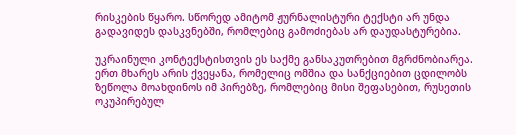რისკების წყარო. სწორედ ამიტომ ჟურნალისტური ტექსტი არ უნდა გადავიდეს დასკვნებში, რომლებიც გამოძიებას არ დაუდასტურებია.

უკრაინული კონტექსტისთვის ეს საქმე განსაკუთრებით მგრძნობიარეა. ერთ მხარეს არის ქვეყანა, რომელიც ომშია და სანქციებით ცდილობს ზეწოლა მოახდინოს იმ პირებზე, რომლებიც მისი შეფასებით, რუსეთის ოკუპირებულ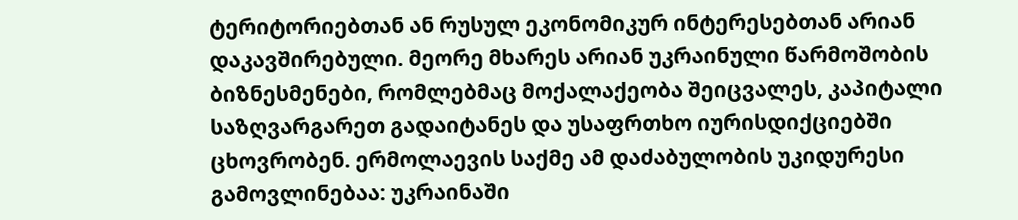ტერიტორიებთან ან რუსულ ეკონომიკურ ინტერესებთან არიან დაკავშირებული. მეორე მხარეს არიან უკრაინული წარმოშობის ბიზნესმენები, რომლებმაც მოქალაქეობა შეიცვალეს, კაპიტალი საზღვარგარეთ გადაიტანეს და უსაფრთხო იურისდიქციებში ცხოვრობენ. ერმოლაევის საქმე ამ დაძაბულობის უკიდურესი გამოვლინებაა: უკრაინაში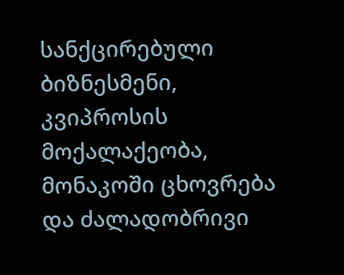სანქცირებული ბიზნესმენი, კვიპროსის მოქალაქეობა, მონაკოში ცხოვრება და ძალადობრივი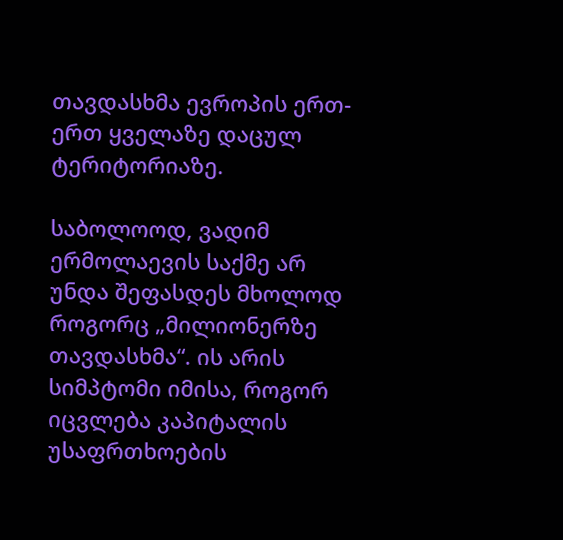თავდასხმა ევროპის ერთ-ერთ ყველაზე დაცულ ტერიტორიაზე.

საბოლოოდ, ვადიმ ერმოლაევის საქმე არ უნდა შეფასდეს მხოლოდ როგორც „მილიონერზე თავდასხმა“. ის არის სიმპტომი იმისა, როგორ იცვლება კაპიტალის უსაფრთხოების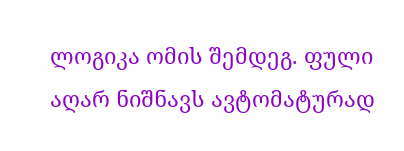ლოგიკა ომის შემდეგ. ფული აღარ ნიშნავს ავტომატურად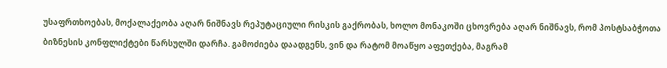უსაფრთხოებას, მოქალაქეობა აღარ ნიშნავს რეპუტაციული რისკის გაქრობას, ხოლო მონაკოში ცხოვრება აღარ ნიშნავს, რომ პოსტსაბჭოთა ბიზნესის კონფლიქტები წარსულში დარჩა. გამოძიება დაადგენს, ვინ და რატომ მოაწყო აფეთქება, მაგრამ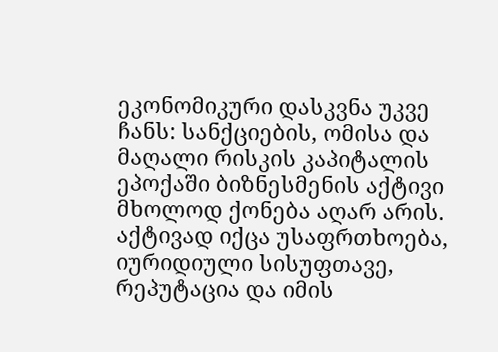ეკონომიკური დასკვნა უკვე ჩანს: სანქციების, ომისა და მაღალი რისკის კაპიტალის ეპოქაში ბიზნესმენის აქტივი მხოლოდ ქონება აღარ არის. აქტივად იქცა უსაფრთხოება, იურიდიული სისუფთავე, რეპუტაცია და იმის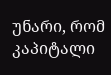უნარი, რომ კაპიტალი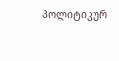პოლიტიკურ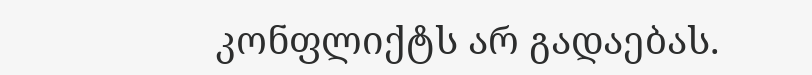კონფლიქტს არ გადაებას.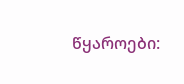წყაროები: